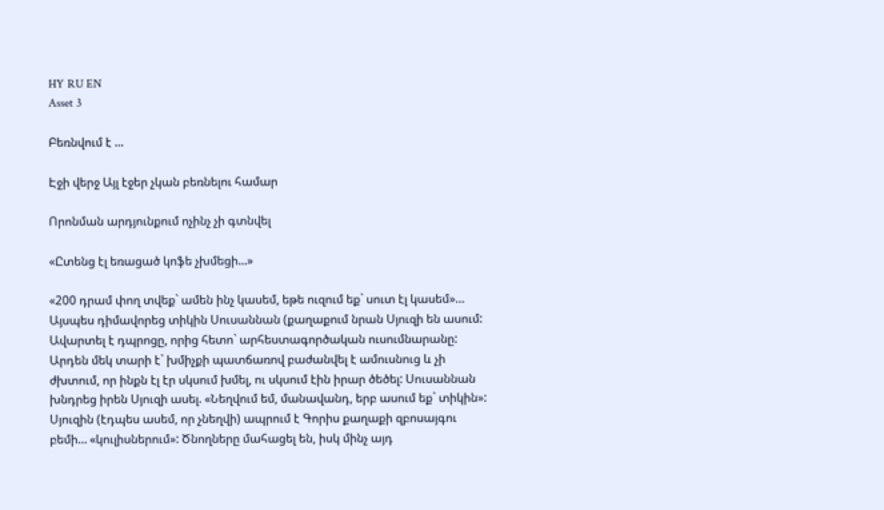HY RU EN
Asset 3

Բեռնվում է ...

Էջի վերջ Այլ էջեր չկան բեռնելու համար

Որոնման արդյունքում ոչինչ չի գտնվել

«Ըտենց էլ եռացած կոֆե չխմեցի...»

«200 դրամ փող տվեք` ամեն ինչ կասեմ, եթե ուզում եք` սուտ էլ կասեմ»… Այսպես դիմավորեց տիկին Սուսաննան (քաղաքում նրան Սյուզի են ասում: Ավարտել է դպրոցը, որից հետո` արհեստագործական ուսումնարանը: Արդեն մեկ տարի է` խմիչքի պատճառով բաժանվել է ամուսնուց և չի ժխտում, որ ինքն էլ էր սկսում խմել, ու սկսում էին իրար ծեծել: Սուսաննան խնդրեց իրեն Սյուզի ասել. «Նեղվում եմ, մանավանդ, երբ ասում եք` տիկին»: Սյուզին (էդպես ասեմ, որ չնեղվի) ապրում է Գորիս քաղաքի զբոսայգու բեմի… «կուլիսներում»: Ծնողները մահացել են, իսկ մինչ այդ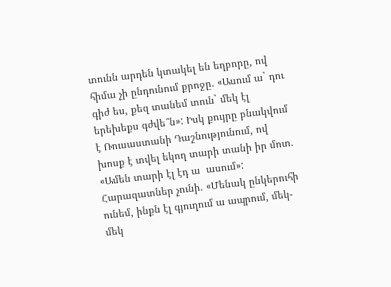տունն արդեն կտակել են եղբորը, ով հիմա չի ընդունում քրոջը. «Ասում ա` դու գիժ ես, քեզ տանեմ տուն` մեկ էլ երեխեքս գժվե՞ն»: Իսկ քույրը բնակվում է Ռուսաստանի Դաշնությունում, ով խոսք է տվել եկող տարի տանի իր մոտ. «Ամեն տարի էլ էդ ա  ասում»: Հարազատներ չունի. «Մենակ ընկերուհի ունեմ, ինքն էլ գյուղում ա ապրում, մեկ-մեկ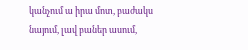կանչում ա իրա մոտ, բաժակս նայում, լավ բաներ ասում,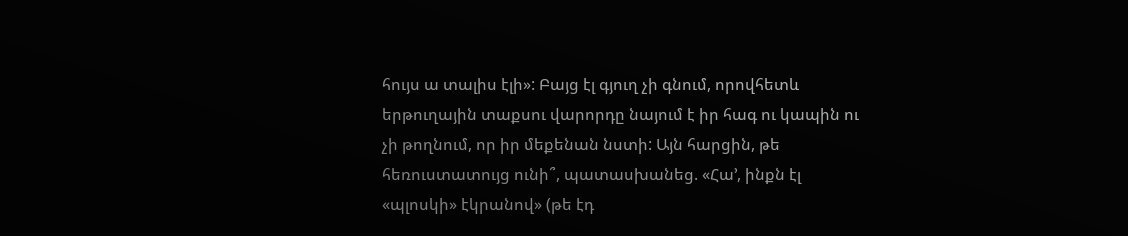հույս ա տալիս էլի»: Բայց էլ գյուղ չի գնում, որովհետև երթուղային տաքսու վարորդը նայում է իր հագ ու կապին ու չի թողնում, որ իր մեքենան նստի: Այն հարցին, թե հեռուստատույց ունի՞, պատասխանեց. «Հա’, ինքն էլ «պլոսկի» էկրանով» (թե էդ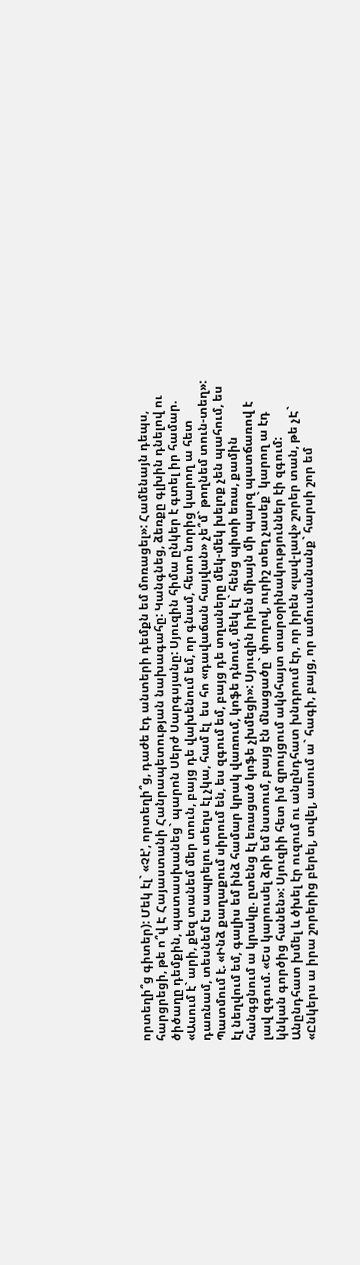որտեղի՞ց գիտեր): Մեկ էլ` «Չէ’, որտեղի՞ց, դաժե էդ անտերի դեմքն եմ մոռացել»: Համենայն դեպս, հարցրեցի, թե ո՞վ Է Հայաստանի Հանրապետության նախագահը: Կանգնեց, ձեռքը գլխին դնելով ու ծիծաղը դեմքին, պատասխանեց` պարոն Սերժ Սարգսյանը: Սյուզին հիմա ընկեր է գտել իր համար. «Ասում է` արի, քեզ տանեմ մեր տուն, բայց դե վախենում եմ, որ գնամ, հետո նորից կարող ա հետ դառնամ, տեսնեմ էս ապրելու տեղս էլ չկա, համ էլ  ես հո «դավաճան հայվան» չե՞մ` թողնեմ տուն-տեղ»: Պատմում է. «Ինձ քաղաքում սիրում են, ես զգում եմ, բայց դե տղաները մեկ-մեկ խելոք չեն պահում, ես էլ նեղվում եմ, գալիս եմ ինձ համար կրակ վառում, կոֆե դնում, մեկ էլ` հենց պիտի եռա, քամին հանգցնում ա կրակը. ըտենց էլ եռացած կոֆե չխմեցի»: Սյուզին իրեն միայն մի պարզ պատճառով է լավ զգում. «Ես կարուսել ձրի եմ նստում, բայց էն մնացածը` փողով, ուրիշ տեղ չասեք` կարող ա էդ կնկան գործից հանեն»: Սյուզիի հետ իմ զրույցում ակնհայտ տարօրինակություններ էի զգում: Անընդհատ խմել և ծխել էր ուզում ու անընդհատ խնդրում էր, որ իրեն «լավ-լավ» շորեր տան, թե չԷ` «Ընկերս ա իրա շորերից բերել, տվել, ասում ա` հագի, բայց, որ ամուսնանանք` հարսի շոր եմ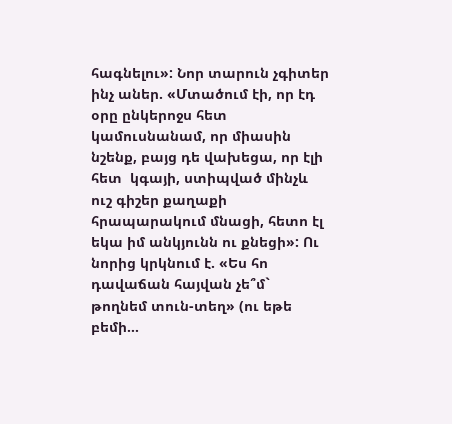հագնելու»: Նոր տարուն չգիտեր ինչ աներ. «Մտածում էի, որ էդ օրը ընկերոջս հետ կամուսնանամ, որ միասին նշենք, բայց դե վախեցա, որ էլի հետ  կգայի, ստիպված մինչև ուշ գիշեր քաղաքի հրապարակում մնացի, հետո էլ եկա իմ անկյունն ու քնեցի»: Ու նորից կրկնում է. «Ես հո դավաճան հայվան չե՞մ` թողնեմ տուն-տեղ» (ու եթե բեմի…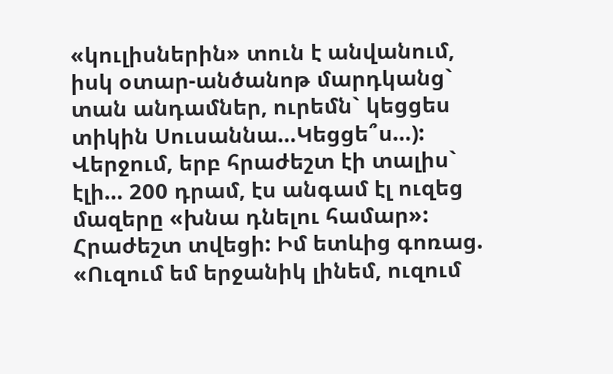«կուլիսներին» տուն է անվանում, իսկ օտար-անծանոթ մարդկանց` տան անդամներ, ուրեմն` կեցցես տիկին Սուսաննա…Կեցցե՞ս…): Վերջում, երբ հրաժեշտ էի տալիս` էլի… 200 դրամ, էս անգամ էլ ուզեց մազերը «խնա դնելու համար»: Հրաժեշտ տվեցի: Իմ ետևից գոռաց. «Ուզում եմ երջանիկ լինեմ, ուզում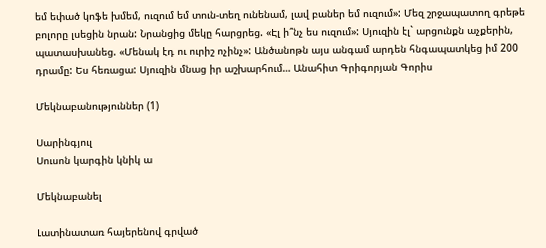եմ եփած կոֆե խմեմ, ուզում եմ տուն-տեղ ունենամ, լավ բաներ եմ ուզում»: Մեզ շրջապատող գրեթե  բոլորը լսեցին նրան: Նրանցից մեկը հարցրեց. «Էլ ի՞նչ ես ուզում»: Սյուզին էլ` արցունքն աչքերին, պատասխանեց. «Մենակ էդ ու ուրիշ ոչինչ»: Անծանոթն այս անգամ արդեն հնգապատկեց իմ 200 դրամը: Ես հեռացա: Սյուզին մնաց իր աշխարհում… Անահիտ Գրիգորյան Գորիս

Մեկնաբանություններ (1)

Սարինգյուլ
Սուսոն կարգին կնիկ ա

Մեկնաբանել

Լատինատառ հայերենով գրված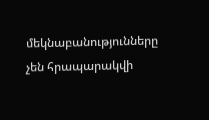մեկնաբանությունները չեն հրապարակվի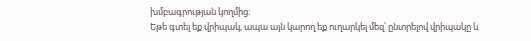խմբագրության կողմից։
Եթե գտել եք վրիպակ, ապա այն կարող եք ուղարկել մեզ՝ ընտրելով վրիպակը և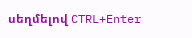սեղմելով CTRL+Enter